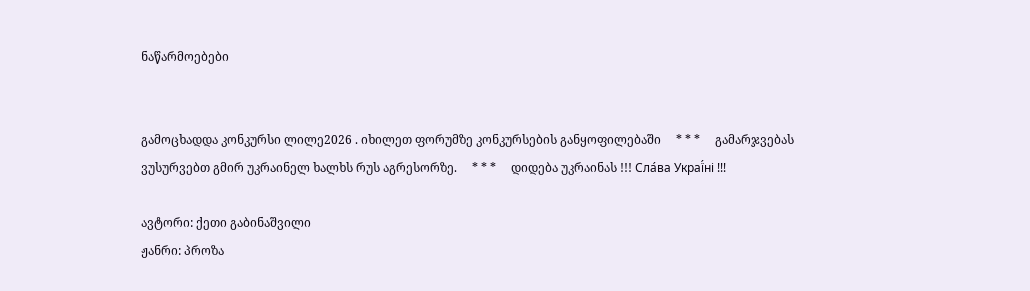ნაწარმოებები


გამოცხადდა კონკურსი ლილე2026 . იხილეთ ფორუმზე კონკურსების განყოფილებაში     * * *     გამარჯვებას ვუსურვებთ გმირ უკრაინელ ხალხს რუს აგრესორზე.     * * *     დიდება უკრაინას !!! Сла́ва Украї́ні !!!

ავტორი: ქეთი გაბინაშვილი
ჟანრი: პროზა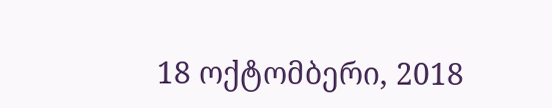18 ოქტომბერი, 2018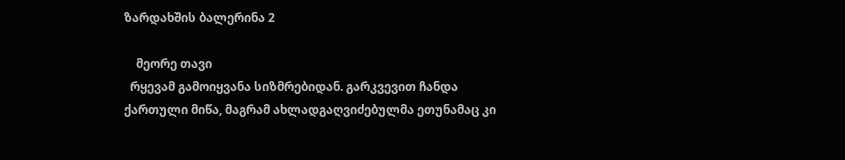ზარდახშის ბალერინა 2

    მეორე თავი
  რყევამ გამოიყვანა სიზმრებიდან. გარკვევით ჩანდა ქართული მიწა, მაგრამ ახლადგაღვიძებულმა ეთუნამაც კი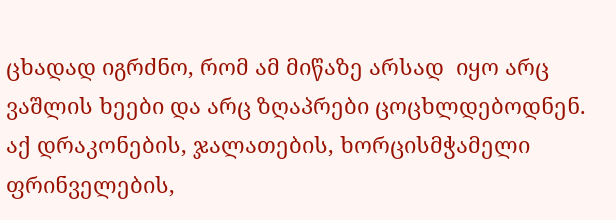ცხადად იგრძნო, რომ ამ მიწაზე არსად  იყო არც ვაშლის ხეები და არც ზღაპრები ცოცხლდებოდნენ. აქ დრაკონების, ჯალათების, ხორცისმჭამელი ფრინველების,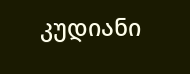კუდიანი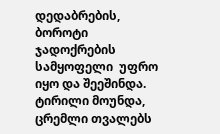დედაბრების, ბოროტი ჯადოქრების სამყოფელი  უფრო იყო და შეეშინდა. ტირილი მოუნდა, ცრემლი თვალებს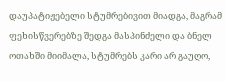დაუპატიჟებელი სტუმრებივით მიადგა, მაგრამ ფეხისწვერებზე შედგა მასპინძელი და ბნელ ოთახში მიიმალა, სტუმრებს კარი არ გაუღო,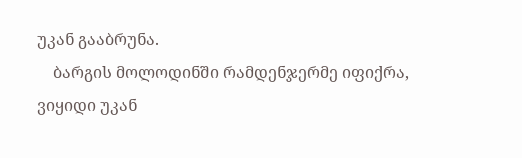უკან გააბრუნა.
    ბარგის მოლოდინში რამდენჯერმე იფიქრა, ვიყიდი უკან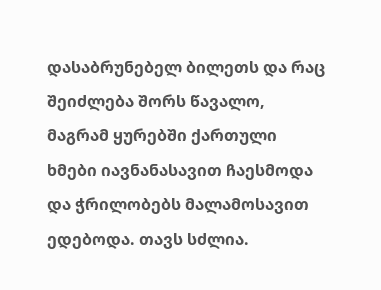დასაბრუნებელ ბილეთს და რაც შეიძლება შორს წავალო, მაგრამ ყურებში ქართული ხმები იავნანასავით ჩაესმოდა და ჭრილობებს მალამოსავით ედებოდა. თავს სძლია.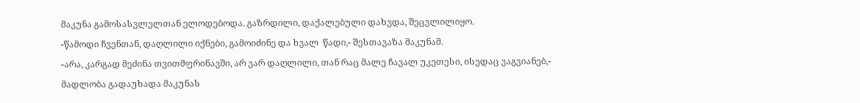მაკუნა გამოსასვლელთან ელოდებოდა. გაზრდილი, დაქალებული დახვდა, შეცვლილიყო.
-წამოდი ჩვენთან, დაღლილი იქნები, გამოიძინე და ხვალ  წადი,- შესთავაზა მაკუნამ.
-არა, კარგად მეძინა თვითმფრინავში, არ ვარ დაღლილი, თან რაც მალე ჩავალ უკეთესი, ისედაც ვაგვიანებ,- მადლობა გადაუხადა მაკუნას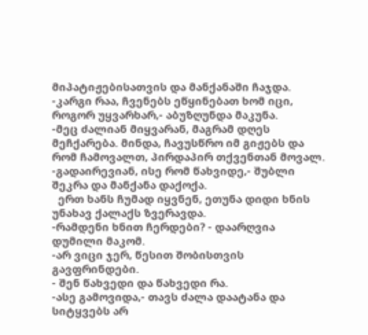მიპატიჟებისათვის და მანქანაში ჩაჯდა.
-კარგი რაა, ჩვენებს ეწყინებათ ხომ იცი, როგორ უყვარხარ,- აბუზღუნდა მაკუნა.
-მეც ძალიან მიყვარან, მაგრამ დღეს მეჩქარება. მინდა, ჩავუსწრო იმ გიჟებს და რომ ჩამოვალთ, პირდაპირ თქვენთან მოვალ.
-გადაირევიან, ისე რომ წახვიდე,- შუბლი შეკრა და მანქანა დაქოქა.
  ერთ ხანს ჩუმად იყვნენ, ეთუნა დიდი ხნის უნახავ ქალაქს ზვერავდა.
-რამდენი ხნით ჩერდები? - დაარღვია დუმილი მაკომ.
-არ ვიცი ჯერ, წესით შობისთვის გავფრინდები.
- შენ წახვედი და წახვედი რა.
-ასე გამოვიდა,- თავს ძალა დაატანა და სიტყვებს არ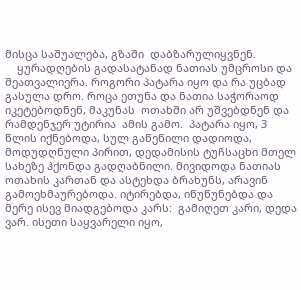მისცა საშუალება, გზაში  დაბზარულიყვნენ.
    ყურადღების გადასატანად ნათიას უმცროსი და შეათვალიერა. როგორი პატარა იყო და რა უცბად გასულა დრო. როცა ეთუნა და ნათია საჭორაოდ იკეტებოდნენ, მაკუნას  ოთახში არ უშვებდნენ და რამდენჯერ უტირია  ამის გამო.  პატარა იყო, 3 წლის იქნებოდა, სულ გაწეწილი დადიოდა, მოდუდღნული პირით, დედამისის ტუჩსაცხი მთელ სახეზე ჰქონდა გადღაბნილი. მივიდოდა ნათიას ოთახის კართან და ასტეხდა ბრახუნს, არავინ გამოეხმაურებოდა. იტირებდა, იწუწუნებდა და მერე ისევ მიადგებოდა კარს:  გამიღეთ კარი, დედა ვარ. ისეთი საყვარელი იყო,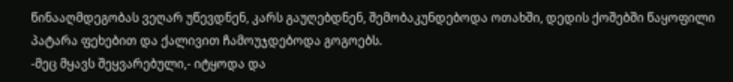წინააღმდეგობას ვეღარ უწევდნენ, კარს გაუღებდნენ, შემობაკუნდებოდა ოთახში, დედის ქოშებში წაყოფილი პატარა ფეხებით და ქალივით ჩამოუჯდებოდა გოგოებს.
-მეც მყავს შეყვარებული,- იტყოდა და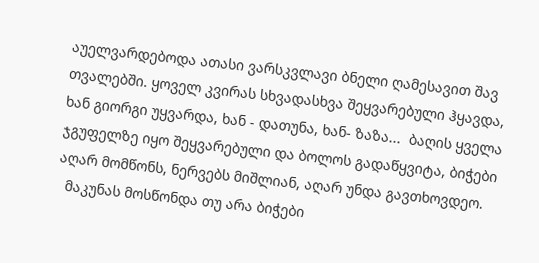აუელვარდებოდა ათასი ვარსკვლავი ბნელი ღამესავით შავ თვალებში. ყოველ კვირას სხვადასხვა შეყვარებული ჰყავდა, ხან გიორგი უყვარდა, ხან - დათუნა, ხან- ზაზა...  ბაღის ყველა ჯგუფელზე იყო შეყვარებული და ბოლოს გადაწყვიტა, ბიჭები აღარ მომწონს, ნერვებს მიშლიან, აღარ უნდა გავთხოვდეო.
  მაკუნას მოსწონდა თუ არა ბიჭები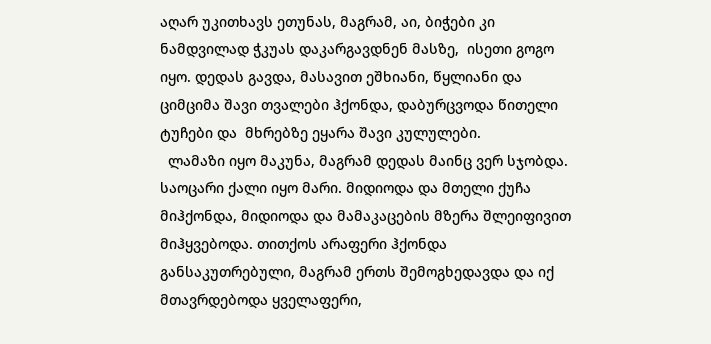აღარ უკითხავს ეთუნას, მაგრამ, აი, ბიჭები კი ნამდვილად ჭკუას დაკარგავდნენ მასზე,  ისეთი გოგო იყო. დედას გავდა, მასავით ეშხიანი, წყლიანი და ციმციმა შავი თვალები ჰქონდა, დაბურცვოდა წითელი ტუჩები და  მხრებზე ეყარა შავი კულულები.
  ლამაზი იყო მაკუნა, მაგრამ დედას მაინც ვერ სჯობდა. საოცარი ქალი იყო მარი. მიდიოდა და მთელი ქუჩა მიჰქონდა, მიდიოდა და მამაკაცების მზერა შლეიფივით მიჰყვებოდა. თითქოს არაფერი ჰქონდა განსაკუთრებული, მაგრამ ერთს შემოგხედავდა და იქ მთავრდებოდა ყველაფერი,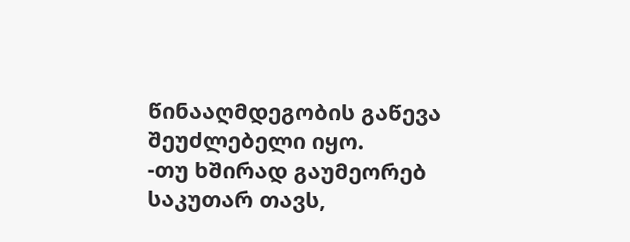წინააღმდეგობის გაწევა შეუძლებელი იყო.
-თუ ხშირად გაუმეორებ საკუთარ თავს,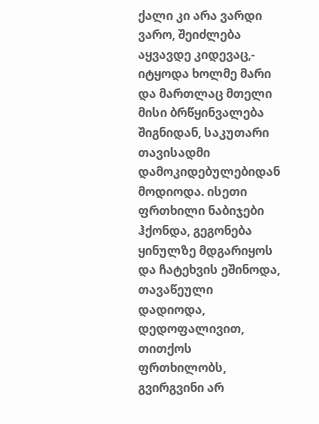ქალი კი არა ვარდი ვარო, შეიძლება აყვავდე კიდევაც,- იტყოდა ხოლმე მარი და მართლაც მთელი მისი ბრწყინვალება შიგნიდან, საკუთარი თავისადმი დამოკიდებულებიდან მოდიოდა. ისეთი ფრთხილი ნაბიჯები ჰქონდა, გეგონება ყინულზე მდგარიყოს და ჩატეხვის ეშინოდა, თავაწეული დადიოდა, დედოფალივით, თითქოს ფრთხილობს, გვირგვინი არ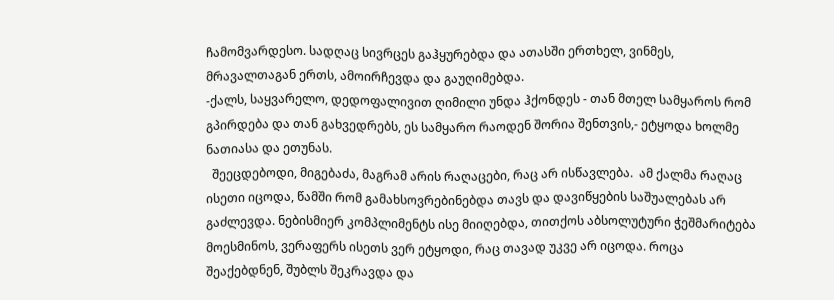ჩამომვარდესო. სადღაც სივრცეს გაჰყურებდა და ათასში ერთხელ, ვინმეს, მრავალთაგან ერთს, ამოირჩევდა და გაუღიმებდა.
-ქალს, საყვარელო, დედოფალივით ღიმილი უნდა ჰქონდეს - თან მთელ სამყაროს რომ გპირდება და თან გახვედრებს, ეს სამყარო რაოდენ შორია შენთვის,- ეტყოდა ხოლმე ნათიასა და ეთუნას.
  შეეცდებოდი, მიგებაძა, მაგრამ არის რაღაცები, რაც არ ისწავლება.  ამ ქალმა რაღაც ისეთი იცოდა, წამში რომ გამახსოვრებინებდა თავს და დავიწყების საშუალებას არ გაძლევდა. ნებისმიერ კომპლიმენტს ისე მიიღებდა, თითქოს აბსოლუტური ჭეშმარიტება მოესმინოს, ვერაფერს ისეთს ვერ ეტყოდი, რაც თავად უკვე არ იცოდა. როცა შეაქებდნენ, შუბლს შეკრავდა და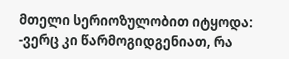მთელი სერიოზულობით იტყოდა:
-ვერც კი წარმოგიდგენიათ, რა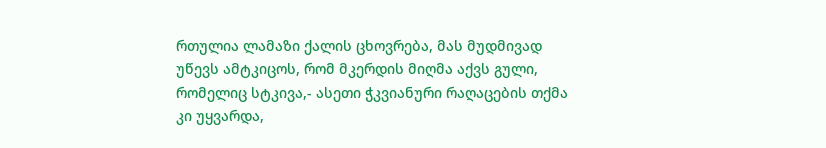რთულია ლამაზი ქალის ცხოვრება, მას მუდმივად უწევს ამტკიცოს, რომ მკერდის მიღმა აქვს გული, რომელიც სტკივა,- ასეთი ჭკვიანური რაღაცების თქმა კი უყვარდა,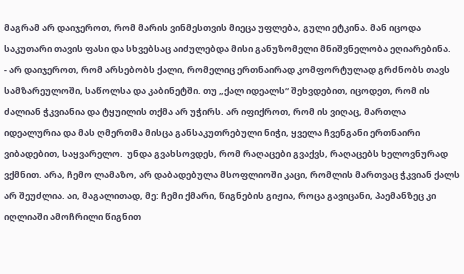მაგრამ არ დაიჯეროთ, რომ მარის ვინმესთვის მიეცა უფლება, გული ეტკინა. მან იცოდა საკუთარი თავის ფასი და სხვებსაც აიძულებდა მისი განუზომელი მნიშვნელობა ეღიარებინა.
- არ დაიჯეროთ, რომ არსებობს ქალი, რომელიც ერთნაირად კომფორტულად გრძნობს თავს სამზარეულოში, საწოლსა და კაბინეტში. თუ „ქალ იდეალს“ შეხვდებით, იცოდეთ, რომ ის ძალიან ჭკვიანია და ტყუილის თქმა არ უჭირს. არ იფიქროთ, რომ ის ვიღაც, მართლა  იდეალურია და მას ღმერთმა მისცა განსაკუთრებული ნიჭი, ყველა ჩვენგანი ერთნაირი ვიბადებით, საყვარელო.  უნდა გვახსოვდეს, რომ რაღაცები გვაქვს, რაღაცებს ხელოვნურად ვქმნით. არა, ჩემო ლამაზო, არ დაბადებულა მსოფლიოში კაცი, რომლის მართვაც ჭკვიან ქალს არ შეუძლია. აი, მაგალითად, მე: ჩემი ქმარი, წიგნების გიჟია, როცა გავიცანი, პაემანზეც კი იღლიაში ამოჩრილი წიგნით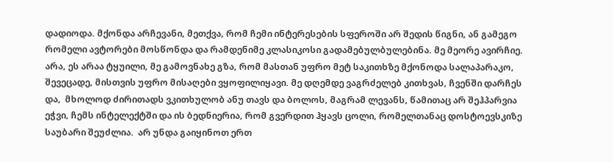დადიოდა. მქონდა არჩევანი, მეთქვა, რომ ჩემი ინტერესების სფეროში არ შედის წიგნი, ან გამეგო რომელი ავტორები მოსწონდა და რამდენიმე კლასიკოსი გადამებულბულებინა. მე მეორე ავირჩიე. არა, ეს არაა ტყუილი, მე გამოვნახე გზა, რომ მასთან უფრო მეტ საკითხზე მქონოდა სალაპარაკო, შევეცადე, მისთვის უფრო მისაღები ვყოფილიყავი. მე დღემდე ვაგრძელებ კითხვას, ჩვენში დარჩეს და,  მხოლოდ ძირითადს ვკითხულობ ანუ თავს და ბოლოს, მაგრამ ლევანს, წამითაც არ შეჰპარვია ეჭვი, ჩემს ინტელექტში და ის ბედნიერია, რომ გვერდით ჰყავს ცოლი, რომელთანაც დოსტოევსკიზე საუბარი შეუძლია.  არ უნდა გაიყინოთ ერთ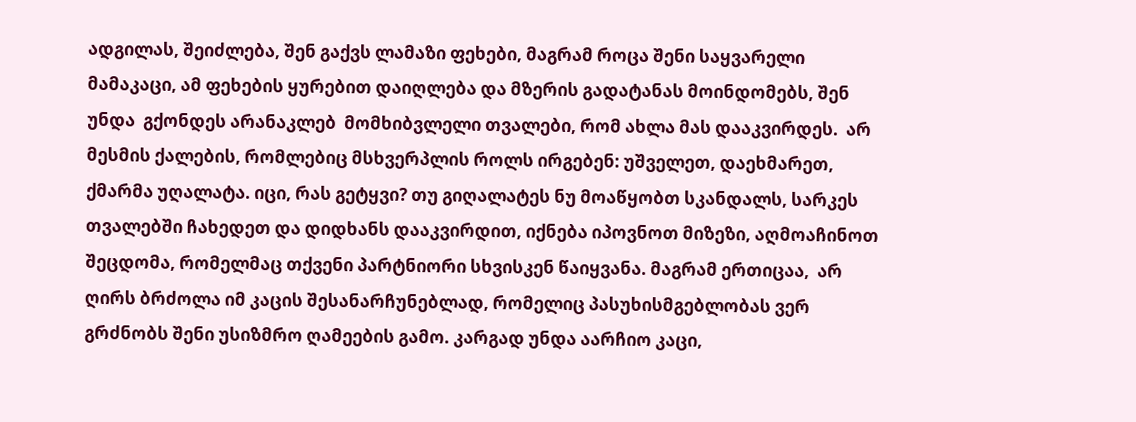ადგილას, შეიძლება, შენ გაქვს ლამაზი ფეხები, მაგრამ როცა შენი საყვარელი მამაკაცი, ამ ფეხების ყურებით დაიღლება და მზერის გადატანას მოინდომებს, შენ უნდა  გქონდეს არანაკლებ  მომხიბვლელი თვალები, რომ ახლა მას დააკვირდეს.  არ მესმის ქალების, რომლებიც მსხვერპლის როლს ირგებენ: უშველეთ, დაეხმარეთ, ქმარმა უღალატა. იცი, რას გეტყვი? თუ გიღალატეს ნუ მოაწყობთ სკანდალს, სარკეს თვალებში ჩახედეთ და დიდხანს დააკვირდით, იქნება იპოვნოთ მიზეზი, აღმოაჩინოთ შეცდომა, რომელმაც თქვენი პარტნიორი სხვისკენ წაიყვანა. მაგრამ ერთიცაა,  არ ღირს ბრძოლა იმ კაცის შესანარჩუნებლად, რომელიც პასუხისმგებლობას ვერ გრძნობს შენი უსიზმრო ღამეების გამო. კარგად უნდა აარჩიო კაცი,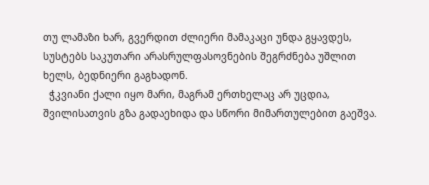თუ ლამაზი ხარ, გვერდით ძლიერი მამაკაცი უნდა გყავდეს, სუსტებს საკუთარი არასრულფასოვნების შეგრძნება უშლით ხელს, ბედნიერი გაგხადონ.
  ჭკვიანი ქალი იყო მარი, მაგრამ ერთხელაც არ უცდია,  შვილისათვის გზა გადაეხიდა და სწორი მიმართულებით გაეშვა.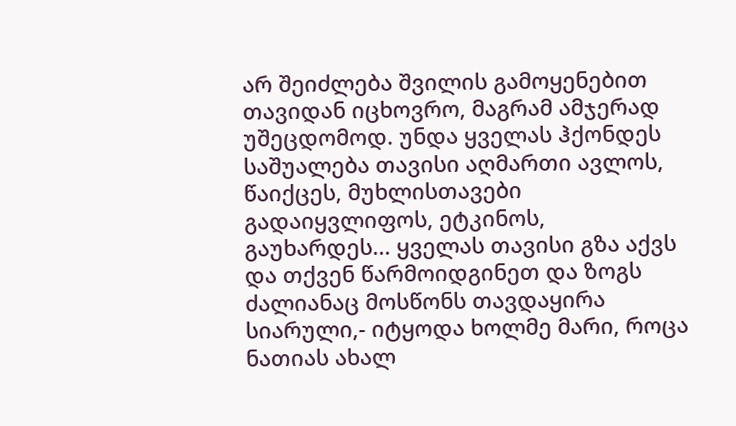არ შეიძლება შვილის გამოყენებით თავიდან იცხოვრო, მაგრამ ამჯერად უშეცდომოდ. უნდა ყველას ჰქონდეს საშუალება თავისი აღმართი ავლოს, წაიქცეს, მუხლისთავები გადაიყვლიფოს, ეტკინოს, გაუხარდეს... ყველას თავისი გზა აქვს და თქვენ წარმოიდგინეთ და ზოგს ძალიანაც მოსწონს თავდაყირა სიარული,- იტყოდა ხოლმე მარი, როცა ნათიას ახალ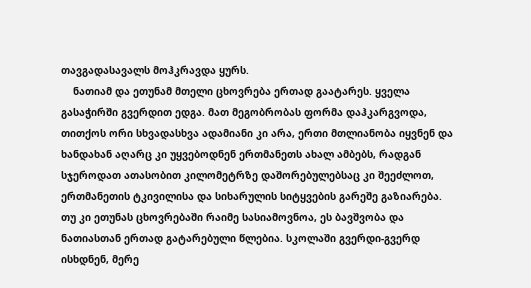თავგადასავალს მოჰკრავდა ყურს.
    ნათიამ და ეთუნამ მთელი ცხოვრება ერთად გაატარეს. ყველა გასაჭირში გვერდით ედგა. მათ მეგობრობას ფორმა დაჰკარგვოდა, თითქოს ორი სხვადასხვა ადამიანი კი არა, ერთი მთლიანობა იყვნენ და ხანდახან აღარც კი უყვებოდნენ ერთმანეთს ახალ ამბებს, რადგან სჯეროდათ ათასობით კილომეტრზე დაშორებულებსაც კი შეეძლოთ, ერთმანეთის ტკივილისა და სიხარულის სიტყვების გარეშე გაზიარება. თუ კი ეთუნას ცხოვრებაში რაიმე სასიამოვნოა, ეს ბავშვობა და ნათიასთან ერთად გატარებული წლებია. სკოლაში გვერდი-გვერდ ისხდნენ, მერე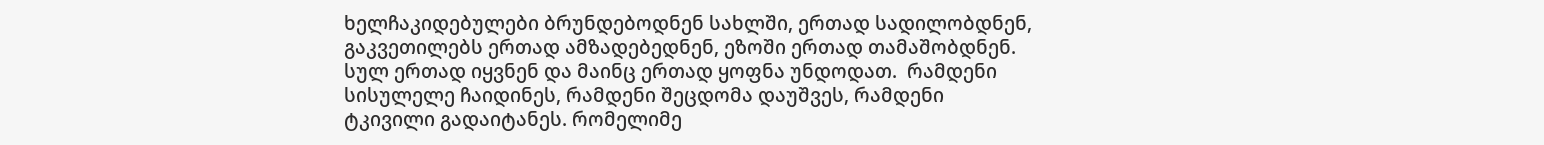ხელჩაკიდებულები ბრუნდებოდნენ სახლში, ერთად სადილობდნენ, გაკვეთილებს ერთად ამზადებედნენ, ეზოში ერთად თამაშობდნენ. სულ ერთად იყვნენ და მაინც ერთად ყოფნა უნდოდათ.  რამდენი სისულელე ჩაიდინეს, რამდენი შეცდომა დაუშვეს, რამდენი ტკივილი გადაიტანეს. რომელიმე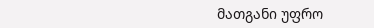მათგანი უფრო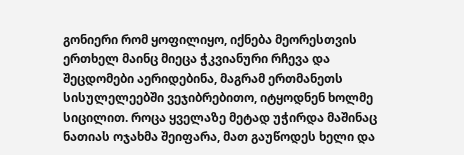გონიერი რომ ყოფილიყო, იქნება მეორესთვის ერთხელ მაინც მიეცა ჭკვიანური რჩევა და შეცდომები აერიდებინა, მაგრამ ერთმანეთს სისულელეებში ვეჯიბრებითო, იტყოდნენ ხოლმე სიცილით. როცა ყველაზე მეტად უჭირდა მაშინაც ნათიას ოჯახმა შეიფარა, მათ გაუწოდეს ხელი და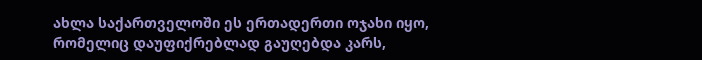ახლა საქართველოში ეს ერთადერთი ოჯახი იყო, რომელიც დაუფიქრებლად გაუღებდა კარს,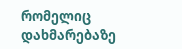რომელიც დახმარებაზე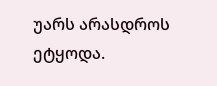უარს არასდროს ეტყოდა.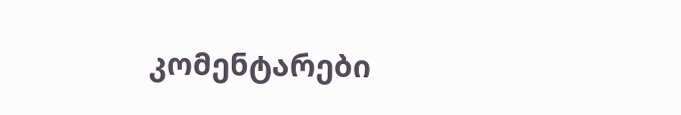კომენტარები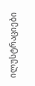ილუსტრაციები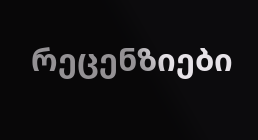რეცენზიები